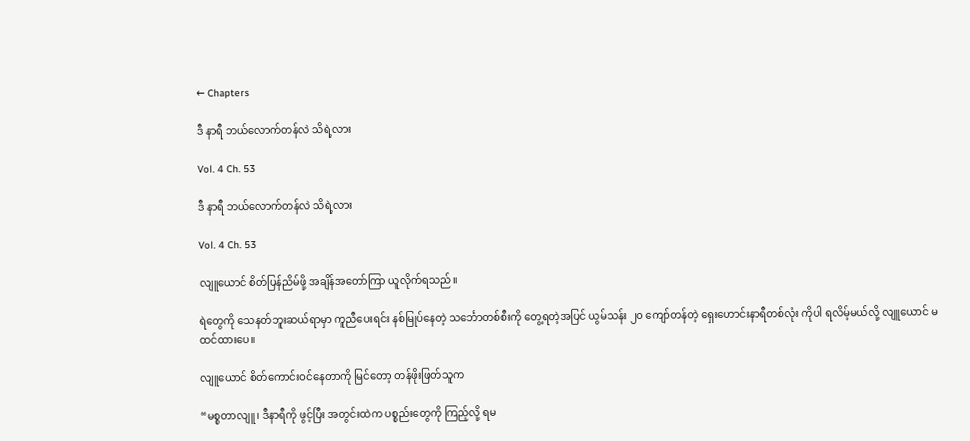← Chapters

ဒီ နာရီ ဘယ်လောက်တန်လဲ သိရဲ့လား

Vol. 4 Ch. 53

ဒီ နာရီ ဘယ်လောက်တန်လဲ သိရဲ့လား

Vol. 4 Ch. 53

လျူယောင် စိတ်ပြန်ညိမ်ဖို့ အချိန်အတော်ကြာ ယူလိုက်ရသည်။

ရဲတွေကို သေနတ်ဘူးဆယ်ရာမှာ ကူညီပေးရင်း နစ်မြုပ်နေတဲ့ သင်္ဘောတစ်စီးကို တွေ့ရတဲ့အပြင် ယွမ်သန်း ၂၀ ကျော်တန်တဲ့ ရှေးဟောင်းနာရီတစ်လုံး ကိုပါ ရလိမ့်မယ်လို့ လျူယောင် မထင်ထားပေ။

လျူယောင် စိတ်ကောင်းဝင်နေတာကို မြင်တော့ တန်ဖိုးဖြတ်သူက

“မစ္စတာလျူ၊ ဒီနာရီကို ဖွင့်ပြီး အတွင်းထဲက ပစ္စည်းတွေကို ကြည့်လို့ ရမ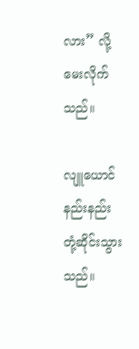လား” လို့ မေးလိုက်သည်။

လျူယောင် နည်းနည်း တုံ့ဆိုင်းသွားသည်။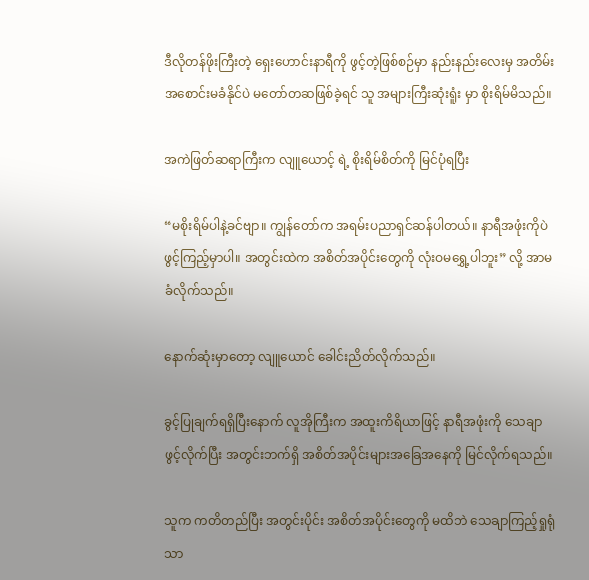ဒီလိုတန်ဖိုးကြီးတဲ့ ရှေးဟောင်းနာရီကို ဖွင့်တဲ့ဖြစ်စဉ်မှာ နည်းနည်းလေးမှ အတိမ်းအစောင်းမခံနိုင်ပဲ မတော်တဆဖြစ်ခဲ့ရင် သူ အများကြီးဆုံးရူံး မှာ စိုးရိမ်မိသည်။

အကဲဖြတ်ဆရာကြီးက လျူယောင့် ရဲ့ စိုးရိမ်စိတ်ကို မြင်ပုံရပြီး

“မစိုးရိမ်ပါနဲ့ခင်ဗျာ။ ကျွန်တော်က အရမ်းပညာရှင်ဆန်ပါတယ်။ နာရီအဖုံးကိုပဲ ဖွင့်ကြည့်မှာပါ။ အတွင်းထဲက အစိတ်အပိုင်းတွေကို လုံးဝမရွှေ့ပါဘူး” လို့ အာမခံလိုက်သည်။

နောက်ဆုံးမှာတော့ လျူယောင် ခေါင်းညိတ်လိုက်သည်။

ခွင့်ပြုချက်ရရှိပြီးနောက် လူအိုကြီးက အထူးကိရိယာဖြင့် နာရီအဖုံးကို သေချာဖွင့်လိုက်ပြီး အတွင်းဘက်ရှိ အစိတ်အပိုင်းများအခြေအနေကို မြင်လိုက်ရသည်။

သူက ကတိတည်ပြီး အတွင်းပိုင်း အစိတ်အပိုင်းတွေကို မထိဘဲ သေချာကြည့်ရှုရုံသာ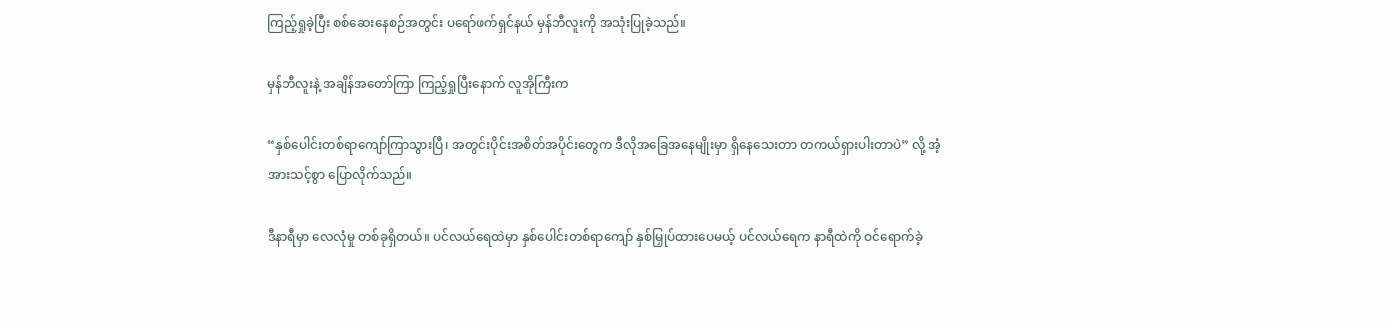ကြည့်ရှုခဲ့ပြီး စစ်ဆေးနေစဉ်အတွင်း ပရော်ဖက်ရှင်နယ် မှန်ဘီလူးကို အသုံးပြုခဲ့သည်။

မှန်ဘီလူးနဲ့ အချိန်အတော်ကြာ ကြည့်ရှုပြီးနောက် လူအိုကြီးက

“နှစ်ပေါင်းတစ်ရာကျော်ကြာသွားပြီ၊ အတွင်းပိုင်းအစိတ်အပိုင်းတွေက ဒီလိုအခြေအနေမျိုးမှာ ရှိနေသေးတာ တကယ်ရှားပါးတာပဲ” လို့ အံ့အားသင့်စွာ ပြောလိုက်သည်။

ဒီနာရီမှာ လေလုံမှု တစ်ခုရှိတယ်။ ပင်လယ်ရေထဲမှာ နှစ်ပေါင်းတစ်ရာကျော် နှစ်မြှုပ်ထားပေမယ့် ပင်လယ်ရေက နာရီထဲကို ဝင်ရောက်ခဲ့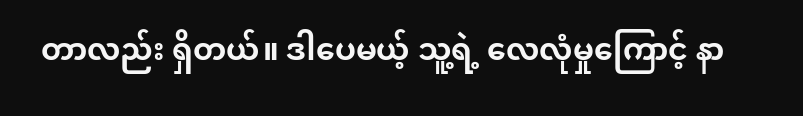တာလည်း ရှိတယ်။ ဒါပေမယ့် သူ့ရဲ့ လေလုံမှုကြောင့် နာ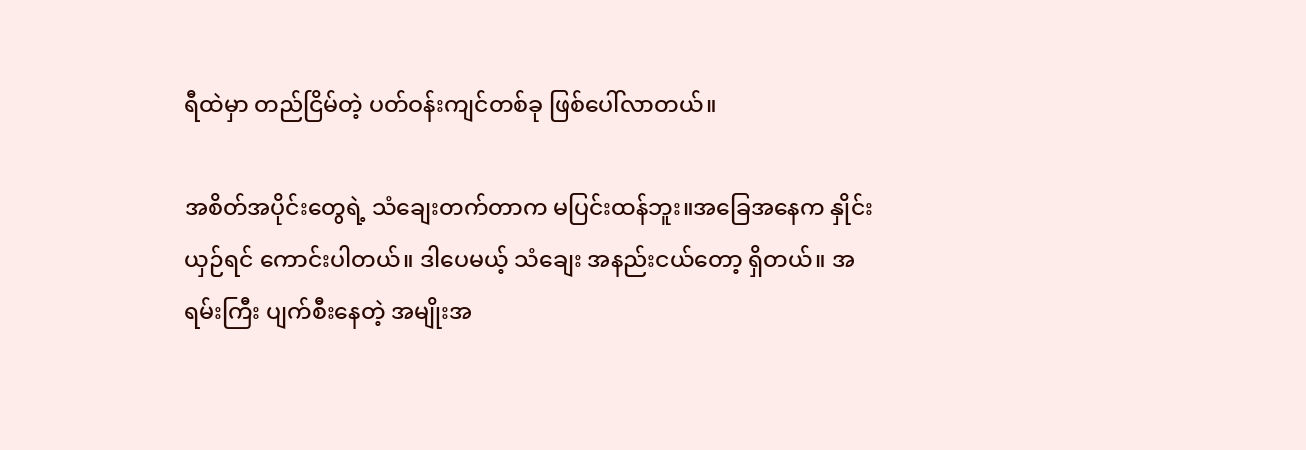ရီထဲမှာ တည်ငြိမ်တဲ့ ပတ်ဝန်းကျင်တစ်ခု ဖြစ်ပေါ်လာတယ်။

အစိတ်အပိုင်းတွေရဲ့ သံချေးတက်တာက မပြင်းထန်ဘူး။အခြေအနေက နှိုင်းယှဉ်ရင် ကောင်းပါတယ်။ ဒါပေမယ့် သံချေး အနည်းငယ်တော့ ရှိတယ်။ အရမ်းကြီး ပျက်စီးနေတဲ့ အမျိုးအ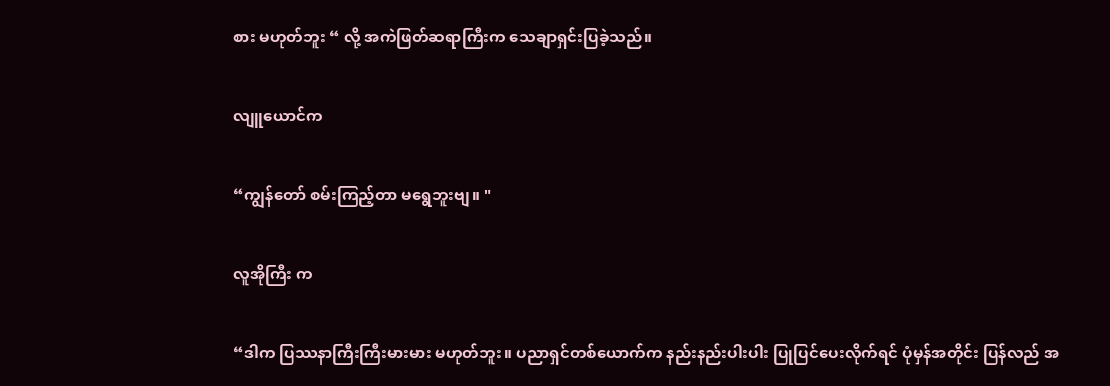စား မဟုတ်ဘူး “ လို့ အကဲဖြတ်ဆရာကြီးက သေချာရှင်းပြခဲ့သည်။

လျူယောင်က

“ကျွန်တော် စမ်းကြည့်တာ မရွေဘူးဗျ။ "

လူအိုကြီး က

“ဒါက ပြဿနာကြီးကြီးမားမား မဟုတ်ဘူး။ ပညာရှင်တစ်ယောက်က နည်းနည်းပါးပါး ပြုပြင်ပေးလိုက်ရင် ပုံမှန်အတိုင်း ပြန်လည် အ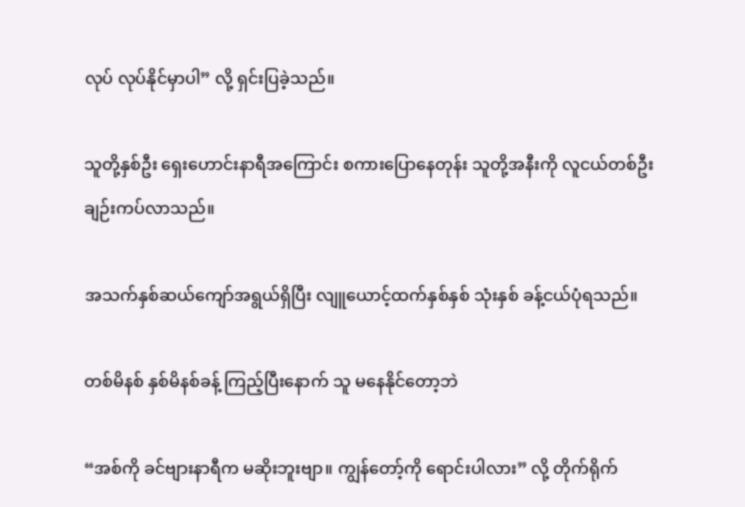လုပ် လုပ်နိုင်မှာပါ” လို့ ရှင်းပြခဲ့သည်။

သူတို့နှစ်ဦး ရှေးဟောင်းနာရီအကြောင်း စကားပြောနေတုန်း သူတို့အနီးကို လူငယ်တစ်ဦး ချဉ်းကပ်လာသည်။

အသက်နှစ်ဆယ်ကျော်အရွယ်ရှိပြီး လျူယောင့်ထက်နှစ်နှစ် သုံးနှစ် ခန့်ငယ်ပုံရသည်။

တစ်မိနစ် နှစ်မိနစ်ခန့် ကြည့်ပြီးနောက် သူ မနေနိုင်တော့ဘဲ

“အစ်ကို ခင်ဗျားနာရီက မဆိုးဘူးဗျာ။ ကျွန်တော့်ကို ရောင်းပါလား” လို့ တိုက်ရိုက်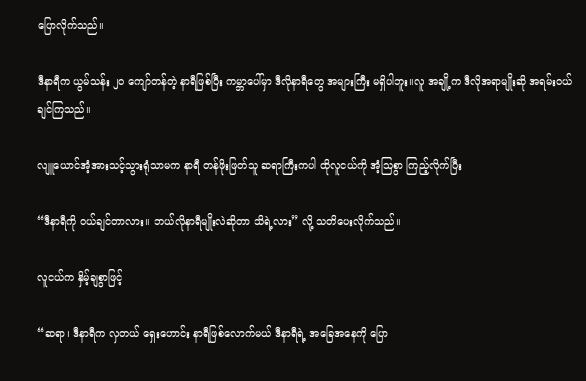ပြောလိုက်သည်။

ဒီနာရီက ယွမ်သန်း ၂၀ ကျော်တန်တဲ့ နာရီဖြစ်ပြီး ကမ္ဘာပေါ်မှာ ဒီလိုနာရီတွေ အများကြီး မရှိပါဘူး။လူ အချို့က ဒီလိုအရာမျိုးဆို အရမ်းဝယ်ချင်ကြသည်။

လျူယောင်အံ့အားသင့်သွားရုံသာမက နာရီ တန်ဖိုးဖြတ်သူ ဆရာကြီးကပါ ထိုလူငယ်ကို အံ့သြစွာ ကြည့်လိုက်ပြီး

“ဒီနာရီကို ဝယ်ချင်တာလား။ ဘယ်လိုနာရီမျိုးလဲဆိုတာ သိရဲ့လား” လို့ သတိပေးလိုက်သည်။

လူငယ်က နှိမ့်ချစွာဖြင့်

“ဆရာ၊ ဒီနာရီက လှတယ် ရှေးဟောင်း နာရီဖြစ်လောက်မယ် ဒီနာရီရဲ့ အခြေအနေကို ပြော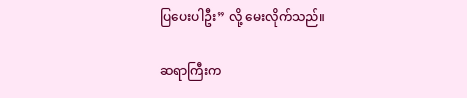ပြပေးပါဦး” လို့ မေးလိုက်သည်။

ဆရာကြီးက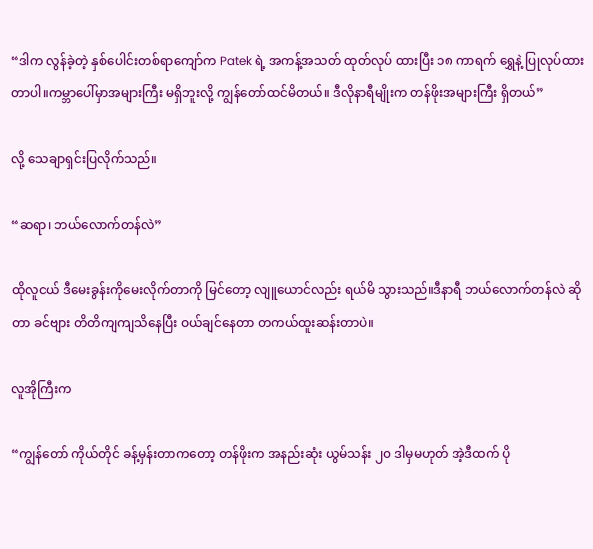“ဒါက လွန်ခဲ့တဲ့ နှစ်ပေါင်းတစ်ရာကျော်က Patek ရဲ့ အကန့်အသတ် ထုတ်လုပ် ထားပြီး ၁၈ ကာရက် ရွှေနဲ့ ပြုလုပ်ထားတာပါ။ကမ္ဘာပေါ်မှာအများကြီး မရှိဘူးလို့ ကျွန်တော်ထင်မိတယ်။ ဒီလိုနာရီမျိုးက တန်ဖိုးအများကြီး ရှိတယ်”

လို့ သေချာရှင်းပြလိုက်သည်။

“ဆရာ၊ ဘယ်လောက်တန်လဲ”

ထိုလူငယ် ဒီမေးခွန်းကိုမေးလိုက်တာကို မြင်တော့ လျူယောင်လည်း ရယ်မိ သွားသည်။ဒီနာရီ ဘယ်လောက်တန်လဲ ဆိုတာ ခင်ဗျား တိတိကျကျသိနေပြီး ဝယ်ချင်နေတာ တကယ်ထူးဆန်းတာပဲ။

လူအိုကြီးက

“ကျွန်တော် ကိုယ်တိုင် ခန့်မှန်းတာကတော့ တန်ဖိုးက အနည်းဆုံး ယွမ်သန်း ၂၀ ဒါမှမဟုတ် အဲ့ဒီထက် ပို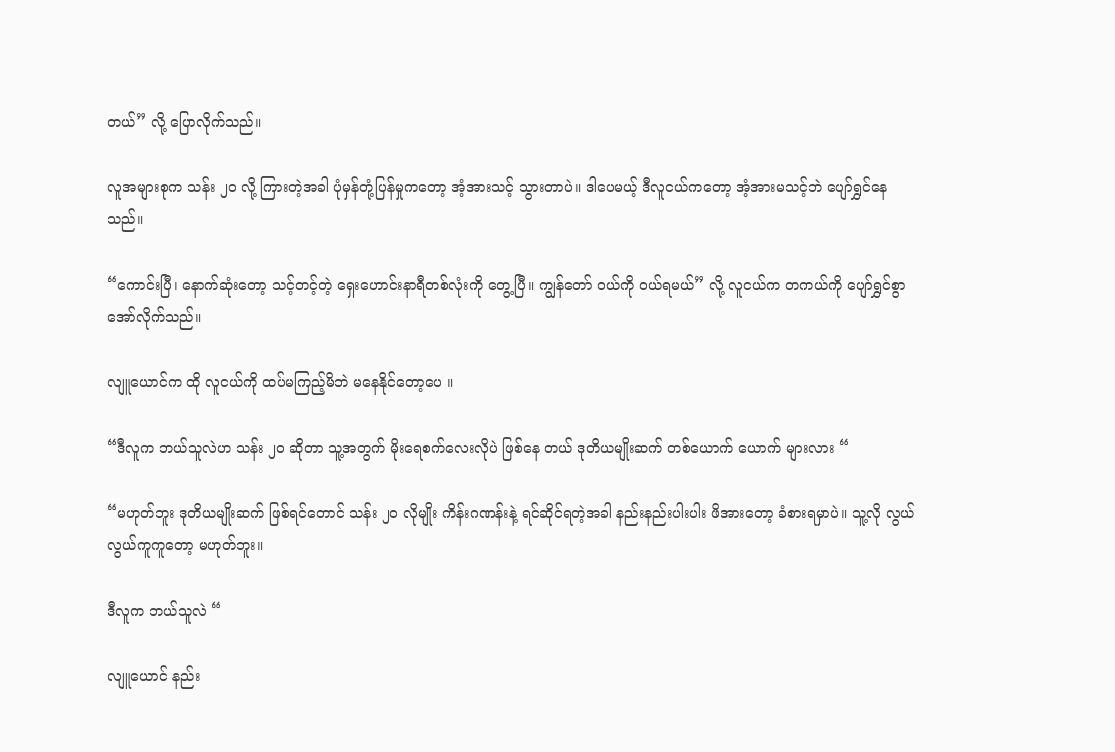တယ်” လို့ ပြောလိုက်သည်။

လူအများစုက သန်း ၂၀ လို့ ကြားတဲ့အခါ ပုံမှန်တုံ့ပြန်မှုကတော့ အံ့အားသင့် သွားတာပဲ။ ဒါပေမယ့် ဒီလူငယ်ကတော့ အံ့အားမသင့်ဘဲ ပျော်ရွှင်နေသည်။

“ကောင်းပြီ၊ နောက်ဆုံးတော့ သင့်တင့်တဲ့ ရှေးဟောင်းနာရီတစ်လုံးကို တွေ့ပြီ။ ကျွန်တော် ဝယ်ကို ဝယ်ရမယ်” လို့ လူငယ်က တကယ်ကို ပျော်ရွှင်စွာ အော်လိုက်သည်။

လျူယောင်က ထို လူငယ်ကို ထပ်မကြည့်မိဘဲ မနေနိုင်တော့ပေ ။

“ဒီလူက ဘယ်သူလဲဟ သန်း ၂၀ ဆိုတာ သူ့အတွက် မိုးရေစက်လေးလိုပဲ ဖြစ်နေ တယ် ဒုတိယမျိုးဆက် တစ်ယောက် ယောက် များလား “

“မဟုတ်ဘူး ဒုတိယမျိုးဆက် ဖြစ်ရင်တောင် သန်း ၂၀ လိုမျိုး ကိန်းဂဏန်းနဲ့ ရင်ဆိုင်ရတဲ့အခါ နည်းနည်းပါးပါး ဖိအားတော့ ခံစားရမှာပဲ။ သူ့လို လွယ်လွယ်ကူကူတော့ မဟုတ်ဘူး။

ဒီလူက ဘယ်သူလဲ “

လျူယောင် နည်း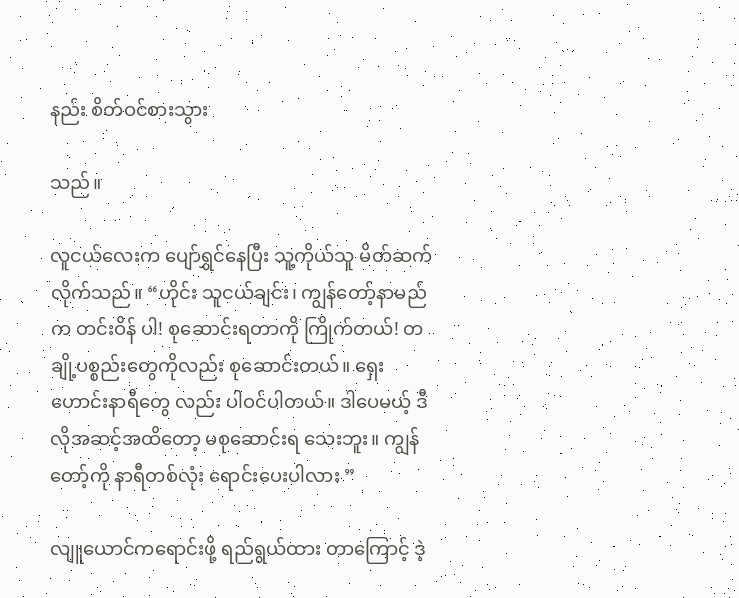နည်း စိတ်ဝင်စားသွား

သည်။

လူငယ်လေးက ပျော်ရွှင်နေပြီး သူ့ကိုယ်သူ မိတ်ဆက်လိုက်သည်။ “ဟိုင်း သူငယ်ချင်း၊ ကျွန်တော့်နာမည်က တင်းဝိန် ပါ! စုဆောင်းရတာကို ကြိုက်တယ်! တချို့ပစ္စည်းတွေကိုလည်း စုဆောင်းတယ်။ ရှေးဟောင်းနာရီတွေ လည်း ပါဝင်ပါတယ်။ ဒါပေမယ့် ဒီလိုအဆင့်အထိတော့ မစုဆောင်းရ သေးဘူး။ ကျွန်တော့်ကို နာရီတစ်လုံး ရောင်းပေးပါလား ”

လျူယောင်ကရောင်းဖို့ ရည်ရွယ်ထား တာကြောင့် ဒဲ့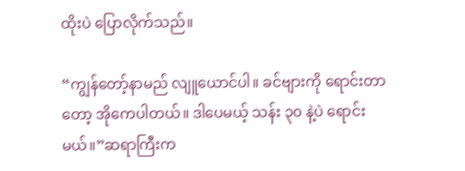ထိုးပဲ ပြောလိုက်သည်။

“ကျွန်တော့်နာမည် လျူယောင်ပါ။ ခင်ဗျားကို ရောင်းတာတော့ အိုကေပါတယ်။ ဒါပေမယ့် သန်း ၃၀ နဲ့ပဲ ရောင်းမယ်။”ဆရာကြီးက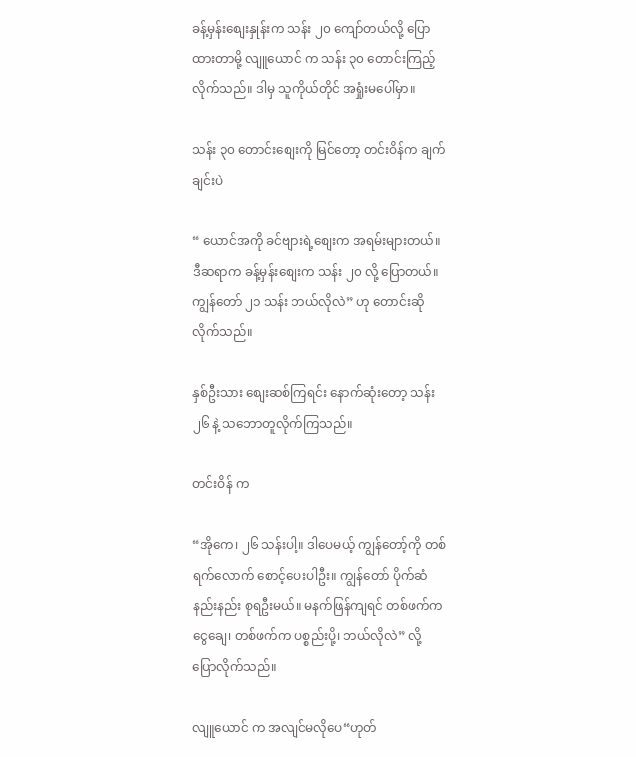ခန့်မှန်းစျေးနှုန်းက သန်း ၂၀ ကျော်တယ်လို့ ပြောထားတာမို့ လျူယောင် က သန်း ၃၀ တောင်းကြည့်လိုက်သည်။ ဒါမှ သူကိုယ်တိုင် အရှုံးမပေါ်မှာ။

သန်း ၃၀ တောင်းစျေးကို မြင်တော့ တင်းဝိန်က ချက်ချင်းပဲ

“ ယောင်အကို ခင်ဗျားရဲ့စျေးက အရမ်းများတယ်။ ဒီဆရာက ခန့်မှန်းစျေးက သန်း ၂၀ လို့ ပြောတယ်။ ကျွန်တော် ၂၁ သန်း ဘယ်လိုလဲ” ဟု တောင်းဆိုလိုက်သည်။

နှစ်ဦးသား စျေးဆစ်ကြရင်း နောက်ဆုံးတော့ သန်း ၂၆ နဲ့ သဘောတူလိုက်ကြသည်။

တင်းဝိန် က

“အိုကေ၊ ၂၆ သန်းပါ့။ ဒါပေမယ့် ကျွန်တော့်ကို တစ်ရက်လောက် စောင့်ပေးပါဦး။ ကျွန်တော် ပိုက်ဆံနည်းနည်း စုရဦးမယ်။ မနက်ဖြန်ကျရင် တစ်ဖက်က ငွေချေ၊ တစ်ဖက်က ပစ္စည်းပို့၊ ဘယ်လိုလဲ” လို့ ပြောလိုက်သည်။

လျူယောင် က အလျင်မလိုပေ“ဟုတ်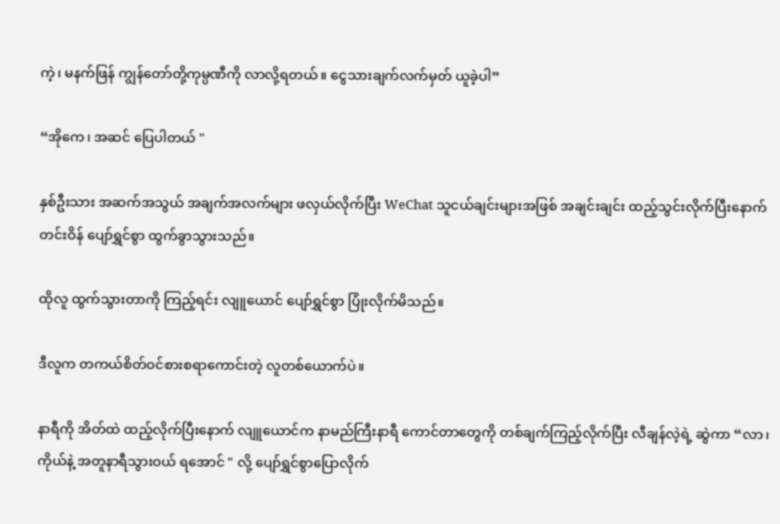ကဲ့၊ မနက်ဖြန် ကျွန်တော်တို့ကုမ္ပဏီကို လာလို့ရတယ်။ ငွေသားချက်လက်မှတ် ယူခဲ့ပါ”

“အိုကေ၊ အဆင် ပြေပါတယ် "

နှစ်ဦးသား အဆက်အသွယ် အချက်အလက်များ ဖလှယ်လိုက်ပြီး WeChat သူငယ်ချင်းများအဖြစ် အချင်းချင်း ထည့်သွင်းလိုက်ပြီးနောက် တင်းဝိန် ပျော်ရွှင်စွာ ထွက်ခွာသွားသည်။

ထိုလူ ထွက်သွားတာကို ကြည့်ရင်း လျူယောင် ပျော်ရွှင်စွာ ပြုံးလိုက်မိသည်။

ဒီလူက တကယ်စိတ်ဝင်စားစရာကောင်းတဲ့ လူတစ်ယောက်ပဲ။

နာရီကို အိတ်ထဲ ထည့်လိုက်ပြီးနောက် လျူယောင်က နာမည်ကြီးနာရီ ကောင်တာတွေကို တစ်ချက်ကြည့်လိုက်ပြီး လီချန်လဲ့ရဲ့ ဆွဲကာ “လာ၊ ကိုယ်နဲ့ အတူနာရီသွားဝယ် ရအောင် " လို့ ပျော်ရွှင်စွာပြောလိုက်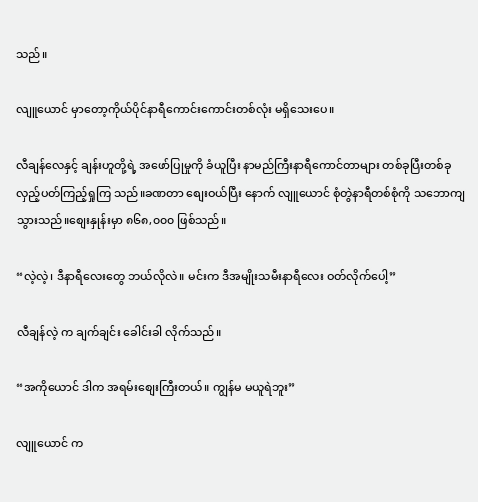သည်။

လျူယောင် မှာတော့ကိုယ်ပိုင်နာရီကောင်းကောင်းတစ်လုံး မရှိသေးပေ။

လီချန်လေနှင့် ချန်းဟူတို့ရဲ့ အဖော်ပြုမှုကို ခံယူပြီး နာမည်ကြီးနာရီကောင်တာများ တစ်ခုပြီးတစ်ခု လှည့်ပတ်ကြည့်ရှုကြ သည်။ခဏတာ စျေးဝယ်ပြီး နောက် လျူယောင် စုံတွဲနာရီတစ်စုံကို သဘောကျသွားသည်။စျေးနှုန်းမှာ ၈၆၈,၀၀၀ ဖြစ်သည်။

“လဲ့လဲ့၊ ဒီနာရီလေးတွေ ဘယ်လိုလဲ။ မင်းက ဒီအမျိုးသမီးနာရီလေး ဝတ်လိုက်ပေါ့”

လီချန်လဲ့ က ချက်ချင်း ခေါင်းခါ လိုက်သည်။

“အကိုယောင် ဒါက အရမ်းစျေးကြီးတယ်။ ကျွန်မ မယူရဲဘူး”

လျူယောင် က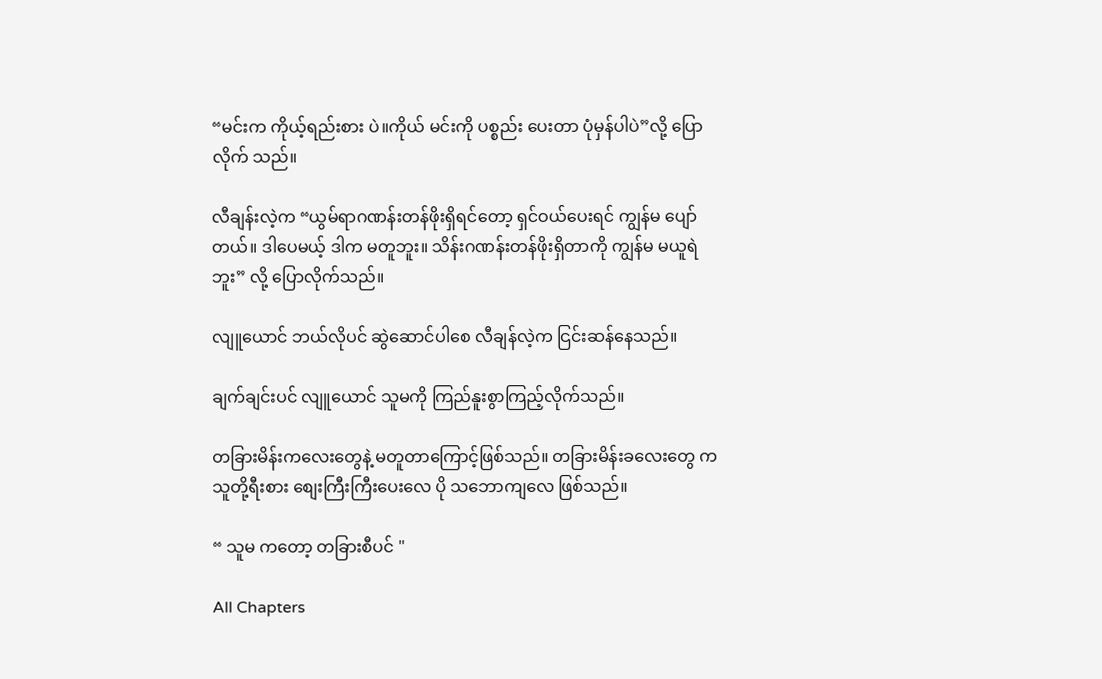“မင်းက ကိုယ့်ရည်းစား ပဲ။ကိုယ် မင်းကို ပစ္စည်း ပေးတာ ပုံမှန်ပါပဲ”လို့ ပြောလိုက် သည်။

လီချန်းလဲ့က “ယွမ်ရာဂဏန်းတန်ဖိုးရှိရင်တော့ ရှင်ဝယ်ပေးရင် ကျွန်မ ပျော်တယ်။ ဒါပေမယ့် ဒါက မတူဘူး။ သိန်းဂဏန်းတန်ဖိုးရှိတာကို ကျွန်မ မယူရဲဘူး” လို့ ပြောလိုက်သည်။

လျူယောင် ဘယ်လိုပင် ဆွဲဆောင်ပါစေ လီချန်လဲ့က ငြင်းဆန်နေသည်။

ချက်ချင်းပင် လျူယောင် သူမကို ကြည်နူးစွာကြည့်လိုက်သည်။

တခြားမိန်းကလေးတွေနဲ့ မတူတာကြောင့်ဖြစ်သည်။ တခြားမိန်းခလေးတွေ က သူတို့ရီးစား စျေးကြီးကြီးပေးလေ ပို သဘောကျလေ ဖြစ်သည်။

“ သူမ ကတော့ တခြားစီပင် "

All Chapters